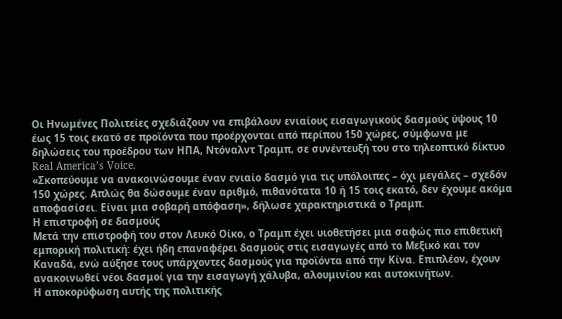Οι Ηνωμένες Πολιτείες σχεδιάζουν να επιβάλουν ενιαίους εισαγωγικούς δασμούς ύψους 10 έως 15 τοις εκατό σε προϊόντα που προέρχονται από περίπου 150 χώρες, σύμφωνα με δηλώσεις του προέδρου των ΗΠΑ, Ντόναλντ Τραμπ, σε συνέντευξή του στο τηλεοπτικό δίκτυο Real America’s Voice.
«Σκοπεύουμε να ανακοινώσουμε έναν ενιαίο δασμό για τις υπόλοιπες – όχι μεγάλες – σχεδόν 150 χώρες. Απλώς θα δώσουμε έναν αριθμό, πιθανότατα 10 ή 15 τοις εκατό, δεν έχουμε ακόμα αποφασίσει. Είναι μια σοβαρή απόφαση», δήλωσε χαρακτηριστικά ο Τραμπ.
Η επιστροφή σε δασμούς
Μετά την επιστροφή του στον Λευκό Οίκο, ο Τραμπ έχει υιοθετήσει μια σαφώς πιο επιθετική εμπορική πολιτική: έχει ήδη επαναφέρει δασμούς στις εισαγωγές από το Μεξικό και τον Καναδά, ενώ αύξησε τους υπάρχοντες δασμούς για προϊόντα από την Κίνα. Επιπλέον, έχουν ανακοινωθεί νέοι δασμοί για την εισαγωγή χάλυβα, αλουμινίου και αυτοκινήτων.
Η αποκορύφωση αυτής της πολιτικής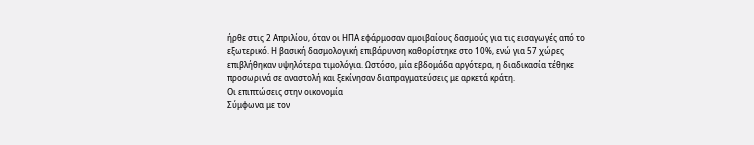ήρθε στις 2 Απριλίου, όταν οι ΗΠΑ εφάρμοσαν αμοιβαίους δασμούς για τις εισαγωγές από το εξωτερικό. Η βασική δασμολογική επιβάρυνση καθορίστηκε στο 10%, ενώ για 57 χώρες επιβλήθηκαν υψηλότερα τιμολόγια. Ωστόσο, μία εβδομάδα αργότερα, η διαδικασία τέθηκε προσωρινά σε αναστολή και ξεκίνησαν διαπραγματεύσεις με αρκετά κράτη.
Οι επιπτώσεις στην οικονομία
Σύμφωνα με τον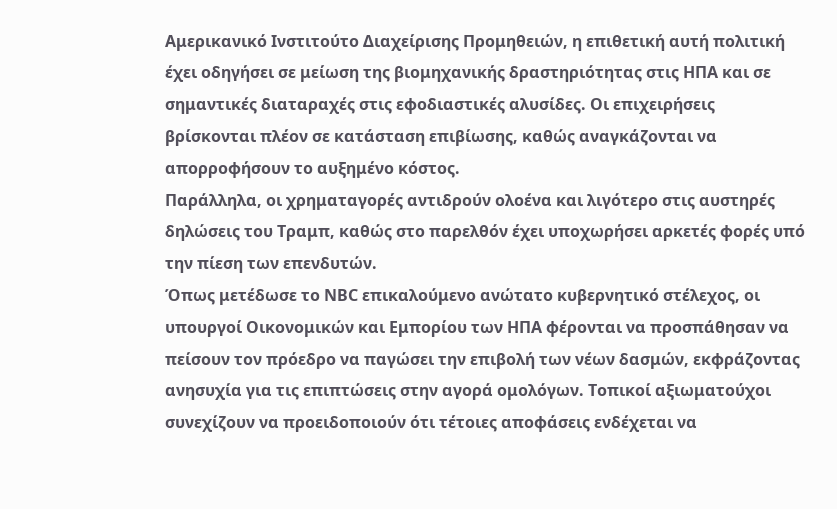Αμερικανικό Ινστιτούτο Διαχείρισης Προμηθειών, η επιθετική αυτή πολιτική έχει οδηγήσει σε μείωση της βιομηχανικής δραστηριότητας στις ΗΠΑ και σε σημαντικές διαταραχές στις εφοδιαστικές αλυσίδες. Οι επιχειρήσεις βρίσκονται πλέον σε κατάσταση επιβίωσης, καθώς αναγκάζονται να απορροφήσουν το αυξημένο κόστος.
Παράλληλα, οι χρηματαγορές αντιδρούν ολοένα και λιγότερο στις αυστηρές δηλώσεις του Τραμπ, καθώς στο παρελθόν έχει υποχωρήσει αρκετές φορές υπό την πίεση των επενδυτών.
Όπως μετέδωσε το NBC επικαλούμενο ανώτατο κυβερνητικό στέλεχος, οι υπουργοί Οικονομικών και Εμπορίου των ΗΠΑ φέρονται να προσπάθησαν να πείσουν τον πρόεδρο να παγώσει την επιβολή των νέων δασμών, εκφράζοντας ανησυχία για τις επιπτώσεις στην αγορά ομολόγων. Τοπικοί αξιωματούχοι συνεχίζουν να προειδοποιούν ότι τέτοιες αποφάσεις ενδέχεται να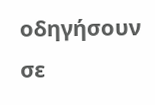οδηγήσουν σε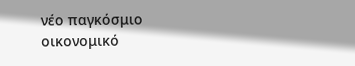νέο παγκόσμιο οικονομικό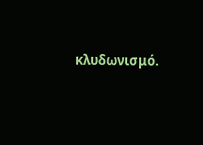κλυδωνισμό.